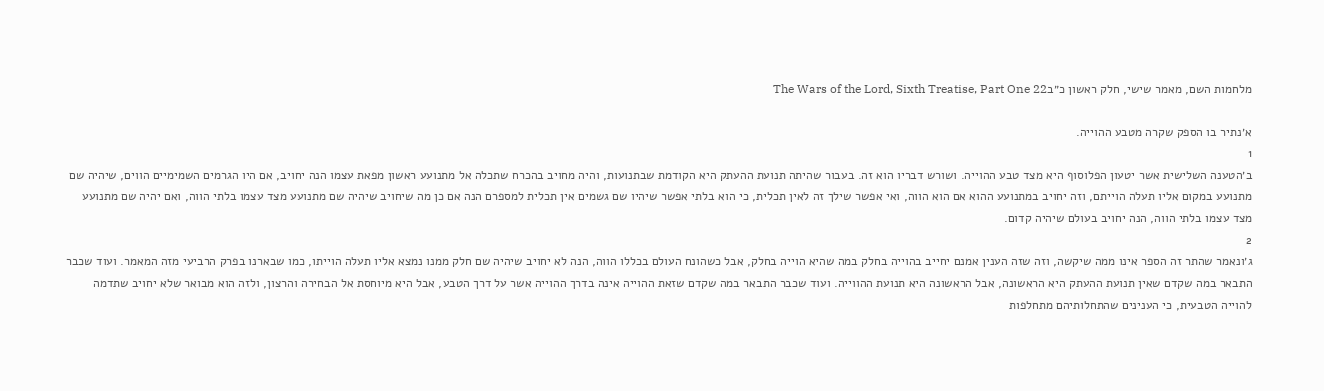מלחמות השם, מאמר שישי, חלק ראשון כ״בThe Wars of the Lord, Sixth Treatise, Part One 22

א׳נתיר בו הספק שקרה מטבע ההוייה.
1
ב׳הטענה השלישית אשר יטעון הפלוסוף היא מצד טבע ההוייה. ושורש דבריו הוא זה. בעבור שהיתה תנועת ההעתק היא הקודמת שבתנועות, והיה מחויב בהכרח שתכלה אל מתנועע ראשון מפאת עצמו הנה יחויב, אם היו הגרמים השמימיים הווים, שיהיה שם מתנועע במקום אליו תעלה הוייתם, וזה יחויב במתנועע ההוא אם הוא הווה, ואי אפשר שילך זה לאין תכלית, כי הוא בלתי אפשר שיהיו שם גשמים אין תכלית למספרם הנה אם כן מה שיחויב שיהיה שם מתנועע מצד עצמו בלתי הווה, ואם יהיה שם מתנועע מצד עצמו בלתי הווה, הנה יחויב בעולם שיהיה קדום.
2
ג׳ונאמר שהתר זה הספר אינו ממה שיקשה, וזה שזה הענין אמנם יחייב בהוייה בחלק במה שהיא הוייה בחלק, אבל כשהונח העולם בכללו הווה, הנה לא יחויב שיהיה שם חלק ממנו נמצא אליו תעלה הוייתו, כמו שבארנו בפרק הרביעי מזה המאמר. ועוד שכבר התבאר במה שקדם שאין תנועת ההעתק היא הראשונה, אבל הראשונה היא תנועת ההווייה. ועוד שכבר התבאר במה שקדם שזאת ההוייה אינה בדרך ההוייה אשר על דרך הטבע, אבל היא מיוחסת אל הבחירה והרצון, ולזה הוא מבואר שלא יחויב שתדמה להוייה הטבעית, כי הענינים שהתחלותיהם מתחלפות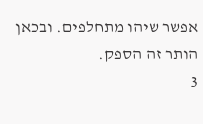אפשר שיהו מתחלפים. ובכאן הותר זה הספק.
3